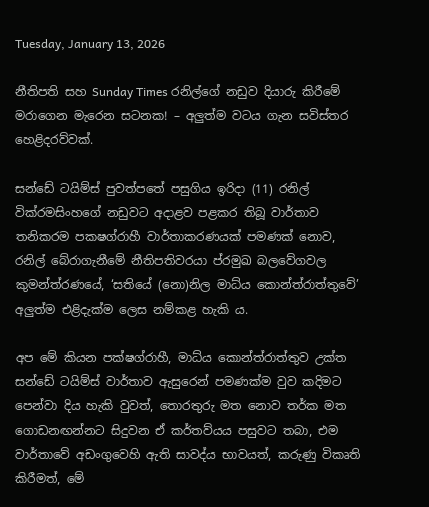Tuesday, January 13, 2026

නීතිපති සහ Sunday Times රනිල්ගේ නඩුව දියාරු කිරීමේ මරාගෙන මැරෙන සටනක! – අලුත්ම වටය ගැන සවිස්තර හෙළිදරව්වක්.

සන්ඩේ ටයිම්ස් පුවත්පතේ පසුගිය ඉරිදා (11) රනිල් වික්රමසිංහගේ නඩුවට අදාළව පළකර තිබූ වාර්තාව තනිකරම පකෂග්රාහී වාර්තාකරණයක් පමණක් නොව, රනිල් බේරාගැනීමේ නීතිපතිවරයා ප්රමුඛ බලවේගවල කුමන්ත්රණයේ, ‘සතියේ (නො)නිල මාධ්ය කොන්ත්රාත්තුවේ’ අලුත්ම එළිදැක්ම ලෙස නම්කළ හැකි ය.

අප මේ කියන පක්ෂග්රාහී, මාධ්ය කොන්ත්රාත්තුව උක්ත සන්ඩේ ටයිම්ස් වාර්තාව ඇසුරෙන් පමණක්ම වුව කදිමට පෙන්වා දිය හැකි වුවත්, තොරතුරු මත නොව තර්ක මත ගොඩනඟන්නට සිදුවන ඒ කර්තව්යය පසුවට තබා, එම වාර්තාවේ අඩංගුවෙහි ඇති සාවද්ය භාවයත්, කරුණු විකෘති කිරීමත්, මේ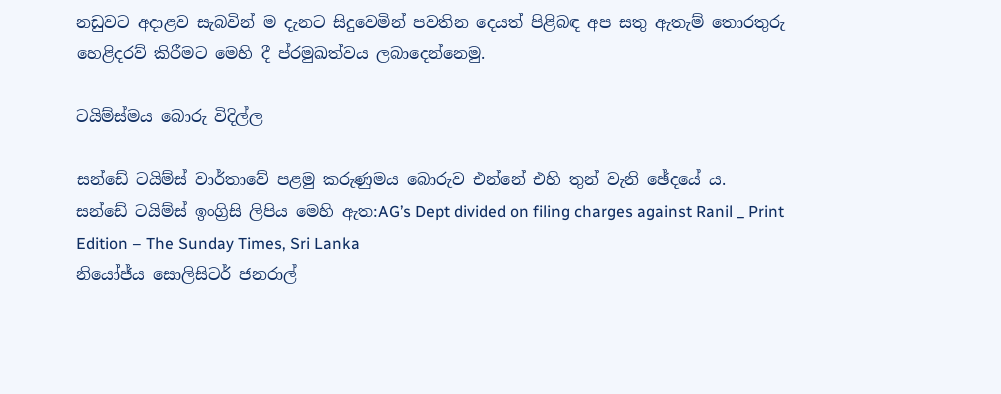නඩුවට අදාළව සැබවින් ම දැනට සිදුවෙමින් පවතින දෙයත් පිළිබඳ අප සතු ඇතැම් තොරතුරු හෙළිදරව් කිරීමට මෙහි දී ප්රමුඛත්වය ලබාදෙන්නෙමු.

ටයිම්ස්මය බොරු විදිල්ල

සන්ඩේ ටයිම්ස් වාර්තාවේ පළමු කරුණුමය බොරුව එන්නේ එහි තුන් වැනි ඡේදයේ ය.
සන්ඩේ ටයිම්ස් ඉංග්‍රිසි ලිපිය මෙහි ඇත:AG’s Dept divided on filing charges against Ranil _ Print Edition – The Sunday Times, Sri Lanka
නියෝජ්ය සොලිසිටර් ජනරාල්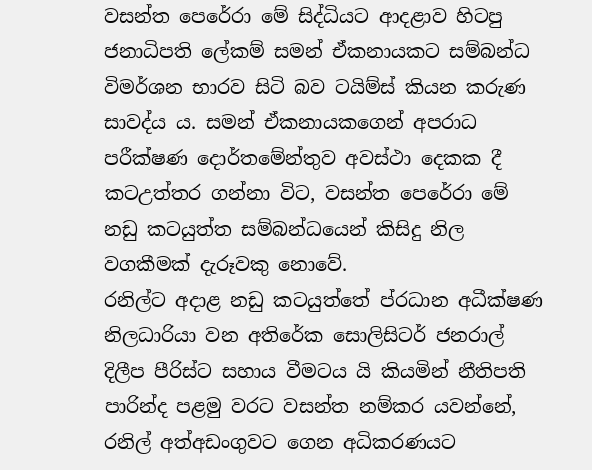වසන්ත පෙරේරා මේ සිද්ධියට ආදළාව හිටපු ජනාධිපති ලේකම් සමන් ඒකනායකට සම්බන්ධ විමර්ශන භාරව සිටි බව ටයිම්ස් කියන කරුණ සාවද්ය ය. සමන් ඒකනායකගෙන් අපරාධ පරීක්ෂණ දොර්තමේන්තුව අවස්ථා දෙකක දී කටඋත්තර ගන්නා විට, වසන්ත පෙරේරා මේ නඩු කටයුත්ත සම්බන්ධයෙන් කිසිදු නිල වගකීමක් දැරූවකු නොවේ.
රනිල්ට අදාළ නඩු කටයුත්තේ ප්රධාන අධීක්ෂණ නිලධාරියා වන අතිරේක සොලිසිටර් ජනරාල් දිලීප පීරිස්ට සහාය වීමටය යි කියමින් නීතිපති පාරින්ද පළමු වරට වසන්ත නම්කර යවන්නේ, රනිල් අත්අඩංගුවට ගෙන අධිකරණයට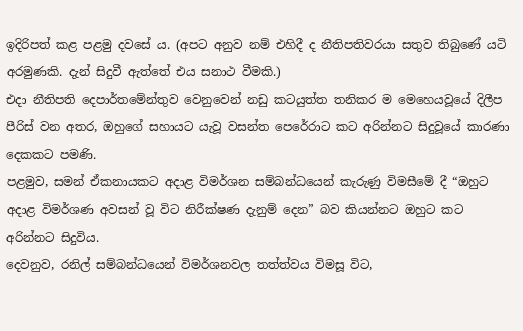ඉදිරිපත් කළ පළමු දවසේ ය. (අපට අනුව නම් එහිදී ද නීතිපතිවරයා සතුව තිබුණේ යටි අරමුණකි. දැන් සිදුවී ඇත්තේ එය සනාථ වීමකි.)
එදා නීතිපති දෙපාර්තමේන්තුව වෙනුවෙන් නඩු කටයුත්ත තනිකර ම මෙහෙයවූයේ දිලීප පීරිස් වන අතර, ඔහුගේ සහායට යැවූ වසන්ත පෙරේරාට කට අරින්නට සිදුවූයේ කාරණා දෙකකට පමණි.
පළමුව, සමන් ඒකනායකට අදාළ විමර්ශන සම්බන්ධයෙන් කැරුණු විමසීමේ දී “ඔහුට අදාළ විමර්ශණ අවසන් වූ විට නිරීක්ෂණ දැනුම් දෙන” බව කියන්නට ඔහුට කට අරින්නට සිදුවිය.
දෙවනුව, රනිල් සම්බන්ධයෙන් විමර්ශනවල තත්ත්වය විමසූ විට,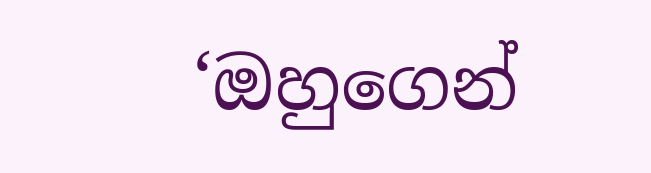‘ඔහුගෙන්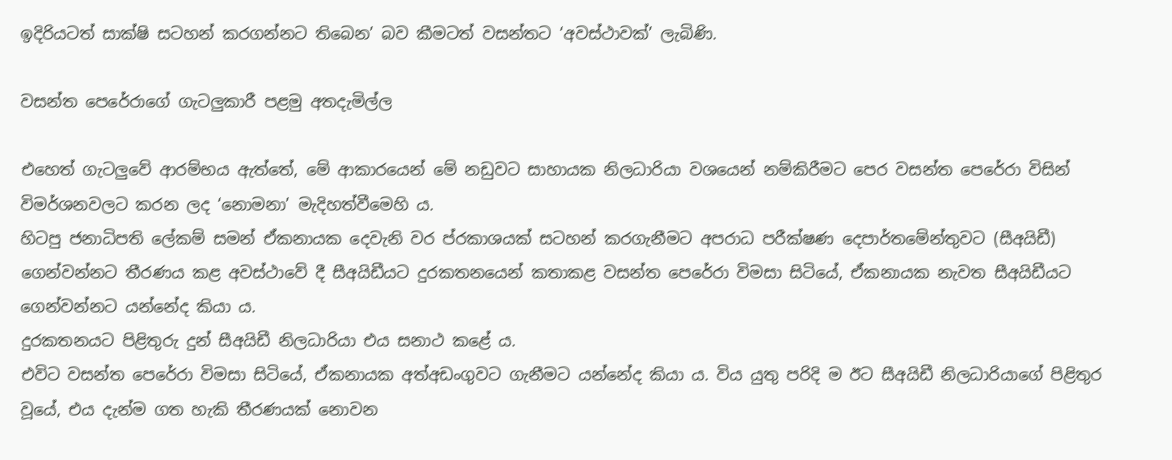ඉදිරියටත් සාක්ෂි සටහන් කරගන්නට තිබෙන’ බව කීමටත් වසන්තට ‘අවස්ථාවක්’ ලැබිණි.

වසන්ත පෙරේරාගේ ගැටලුකාරී පළමු අතදැමිල්ල

එහෙත් ගැටලුවේ ආරම්භය ඇත්තේ, මේ ආකාරයෙන් මේ නඩුවට සාහායක නිලධාරියා වශයෙන් නම්කිරීමට පෙර වසන්ත පෙරේරා විසින් විමර්ශනවලට කරන ලද ‘නොමනා’ මැදිහත්වීමෙහි ය.
හිටපු ජනාධිපති ලේකම් සමන් ඒකනායක දෙවැනි වර ප්රකාශයක් සටහන් කරගැනීමට අපරාධ පරීක්ෂණ දෙපාර්තමේන්තුවට (සීඅයිඩී) ගෙන්වන්නට තීරණය කළ අවස්ථාවේ දී සීඅයිඩීයට දුරකතනයෙන් කතාකළ වසන්ත පෙරේරා විමසා සිටියේ, ඒකනායක නැවත සීඅයිඩීයට ගෙන්වන්නට යන්නේද කියා ය.
දුරකතනයට පිළිතුරු දුන් සීඅයිඩී නිලධාරියා එය සනාථ කළේ ය.
එවිට වසන්ත පෙරේරා විමසා සිටියේ, ඒකනායක අත්අඩංගුවට ගැනීමට යන්නේද කියා ය. විය යුතු පරිදි ම ඊට සීඅයිඩී නිලධාරියාගේ පිළිතුර වූයේ, එය දැන්ම ගත හැකි තීරණයක් නොවන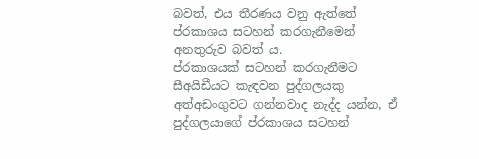බවත්, එය තීරණය වනු ඇත්තේ ප්රකාශය සටහන් කරගැනීමෙන් අනතුරුව බවත් ය.
ප්රකාශයක් සටහන් කරගැනීමට සීඅයිඩීයට කැඳවන පුද්ගලයකු අත්අඩංගුවට ගන්නවාද නැද්ද යන්න, ඒ පුද්ගලයාගේ ප්රකාශය සටහන්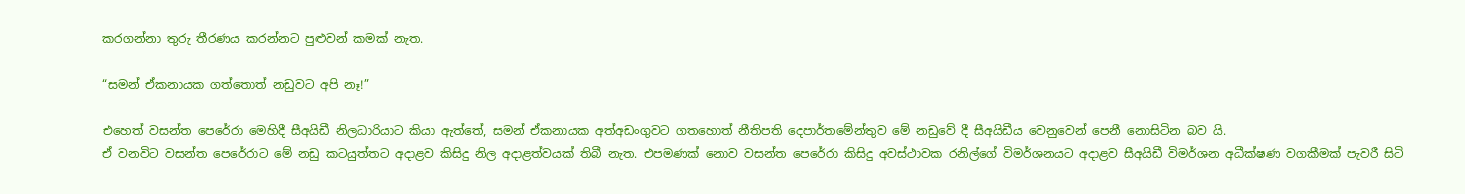කරගන්නා තුරු තීරණය කරන්නට පුළුවන් කමක් නැත.

“සමන් ඒකනායක ගත්තොත් නඩුවට අපි නෑ!”

එහෙත් වසන්ත පෙරේරා මෙහිදී සීඅයිඩී නිලධාරියාට කියා ඇත්තේ, සමන් ඒකනායක අත්අඩංගුවට ගතහොත් නීතිපති දෙපාර්තමේන්තුව මේ නඩුවේ දී සීඅයිඩීය වෙනුවෙන් පෙනී නොසිටින බව යි.
ඒ වනවිට වසන්ත පෙරේරාට මේ නඩු කටයුත්තට අදාළව කිසිදු නිල අදාළත්වයක් තිබී නැත. එපමණක් නොව වසන්ත පෙරේරා කිසිදු අවස්ථාවක රනිල්ගේ විමර්ශනයට අදාළව සීඅයිඩී විමර්ශන අධීක්ෂණ වගකීමක් පැවරී සිටි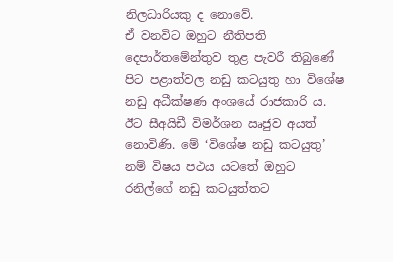නිලධාරියකු ද නොවේ.
ඒ වනවිට ඔහුට නීතිපති දෙපාර්තමේන්තුව තුළ පැවරී තිබුණේ පිට පළාත්වල නඩු කටයුතු හා විශේෂ නඩු අධීක්ෂණ අංශයේ රාජකාරි ය. ඊට සීඅයිඩී විමර්ශන ඍජුව අයත් නොවිණි. මේ ‘විශේෂ නඩු කටයුතු’ නම් විෂය පථය යටතේ ඔහුට රනිල්ගේ නඩු කටයුත්තට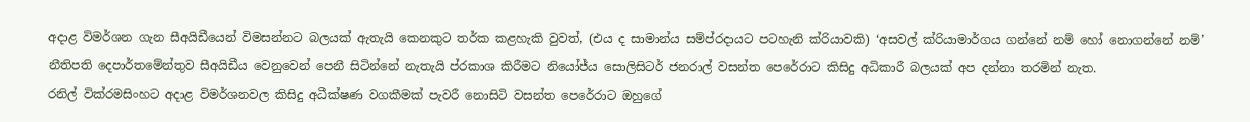අදාළ විමර්ශන ගැන සීඅයිඩීයෙන් විමසන්නට බලයක් ඇතැයි කෙනකුට තර්ක කළහැකි වුවත්, (එය ද සාමාන්ය සම්ප්රදායට පටහැනි ක්රියාවකි) ‘අසවල් ක්රියාමාර්ගය ගන්නේ නම් හෝ නොගන්නේ නම්’ නීතිපති දෙපාර්තමේන්තුව සීඅයිඩීය වෙනුවෙන් පෙනී සිටින්නේ නැතැයි ප්රකාශ කිරීමට නියෝජ්ය සොලිසිටර් ජනරාල් වසන්ත පෙරේරාට කිසිදු අධිකාරී බලයක් අප දන්නා තරමින් නැත.
රනිල් වික්රමසිංහට අදාළ විමර්ශනවල කිසිදු අධීක්ෂණ වගකීමක් පැවරී නොසිටි වසන්ත පෙරේරාට ඔහුගේ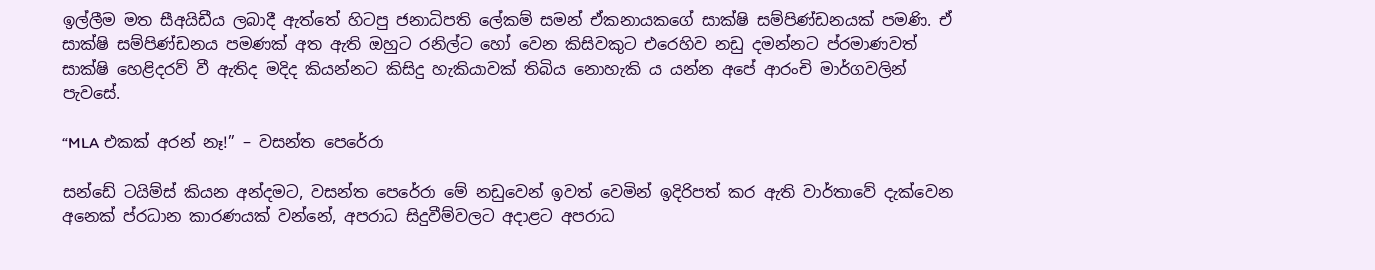ඉල්ලීම මත සීඅයිඩීය ලබාදී ඇත්තේ හිටපු ජනාධිපති ලේකම් සමන් ඒකනායකගේ සාක්ෂි සම්පිණ්ඩනයක් පමණි. ඒ සාක්ෂි සම්පිණ්ඩනය පමණක් අත ඇති ඔහුට රනිල්ට හෝ වෙන කිසිවකුට එරෙහිව නඩු දමන්නට ප්රමාණවත් සාක්ෂි හෙළිදරව් වී ඇතිද මදිද කියන්නට කිසිදු හැකියාවක් තිබිය නොහැකි ය යන්න අපේ ආරංචි මාර්ගවලින් පැවසේ.

“MLA එකක් අරන් නෑ!” – වසන්ත පෙරේරා

සන්ඩේ ටයිම්ස් කියන අන්දමට, වසන්ත පෙරේරා මේ නඩුවෙන් ඉවත් වෙමින් ඉදිරිපත් කර ඇති වාර්තාවේ දැක්වෙන අනෙක් ප්රධාන කාරණයක් වන්නේ, අපරාධ සිදුවීම්වලට අදාළට අපරාධ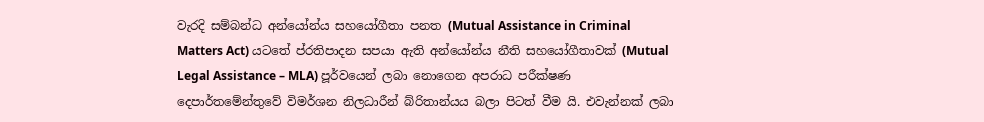වැරදි සම්බන්ධ අන්යෝන්ය සහයෝගීතා පනත (Mutual Assistance in Criminal Matters Act) යටතේ ප්රතිපාදන සපයා ඇති අන්යෝන්ය නීති සහයෝගීතාවක් (Mutual Legal Assistance – MLA) පූර්වයෙන් ලබා නොගෙන අපරාධ පරීක්ෂණ දෙපාර්තමේන්තුවේ විමර්ශන නිලධාරීන් බ්රිතාන්යය බලා පිටත් වීම යි. එවැන්නක් ලබා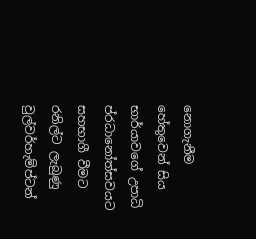නොගැනීම හේතුවෙන් සිය භාර්යාවගේ උපාධි ප්රධානෝත්සවයට සහභාගී වීමට රනිල්ට ලැබුණු වුල්වර්හැම්ප්ටන්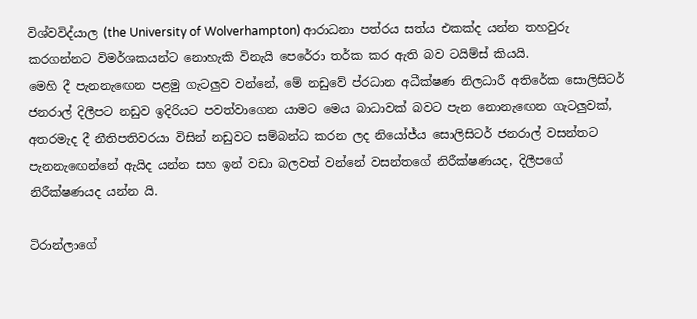විශ්වවිද්යාල (the University of Wolverhampton) ආරාධනා පත්රය සත්ය එකක්ද යන්න තහවුරු කරගන්නට විමර්ශකයන්ට නොහැකි විනැයි පෙරේරා තර්ක කර ඇති බව ටයිම්ස් කියයි.
මෙහි දී පැනනැඟෙන පළමු ගැටලුව වන්නේ, මේ නඩුවේ ප්රධාන අධීක්ෂණ නිලධාරී අතිරේක සොලිසිටර් ජනරාල් දිලීපට නඩුව ඉදිරියට පවත්වාගෙන යාමට මෙය බාධාවක් බවට පැන නොනැඟෙන ගැටලුවක්, අතරමැද දී නීතිපතිවරයා විසින් නඩුවට සම්බන්ධ කරන ලද නියෝජ්ය සොලිසිටර් ජනරාල් වසන්තට පැනනැඟෙන්නේ ඇයිද යන්න සහ ඉන් වඩා බලවත් වන්නේ වසන්තගේ නිරීක්ෂණයද, දිලීපගේ නිරීක්ෂණයද යන්න යි.

ටිරාන්ලාගේ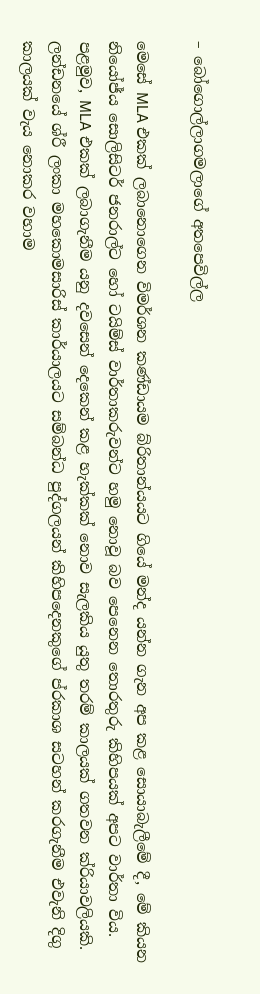– බෝගොල්ලාගමලාගේ අතපෙවිල්ල

මෙසේ MLA එකක් ලබානොගෙන විමර්ශන කණ්ඩායම බ්රිතාන්යයට ගියේ මන්ද යන්න ගැන අප කළ සොයාබැලීමේ දී, මේ කියන නියෝජ්ය සොලිසිටර් ජනරාල්ට හෝ ටයිම්ස් වාර්තාකරුවන්ට හමු නොවූ බව පෙනෙන තොරතුරු කිහිපයක් අපට වාර්තා විය.
පළමුව, MLA එකක් ලබාගැනීම යනු දවසෙන් දෙකෙන් කළ හැක්කක් නොව සැලකිය යුතු තරම් කාලයක් ගතවන ක්රියාවලියකි.
ලන්ඩනයේ ශ්රී ලංකා මහකොමසාරිස් කාර්යාලයට සම්බන්ධ පුද්ගලයන් කිහිපදෙනකුගේ ප්රකාශ සටහන් කරගැනීම එවැනි දිගු කාලයක් වැය නොකර වහාම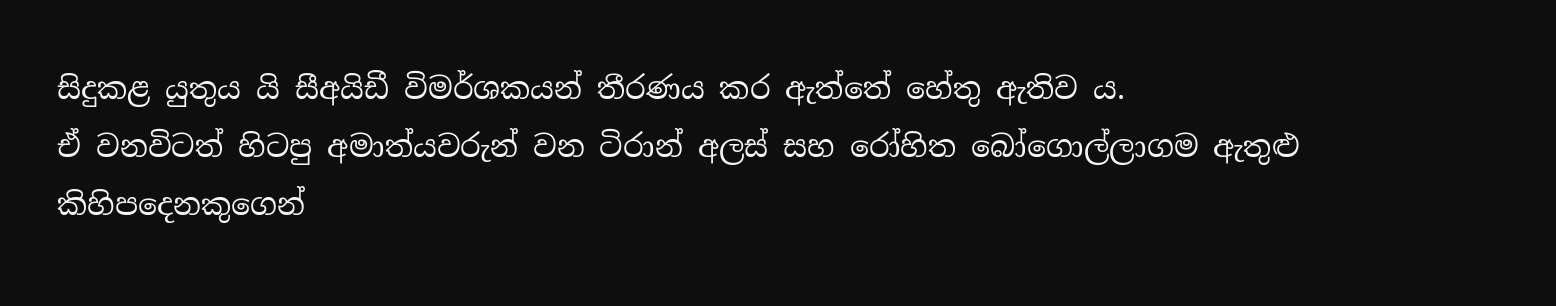සිදුකළ යුතුය යි සීඅයිඩී විමර්ශකයන් තීරණය කර ඇත්තේ හේතු ඇතිව ය.
ඒ වනවිටත් හිටපු අමාත්යවරුන් වන ටිරාන් අලස් සහ රෝහිත බෝගොල්ලාගම ඇතුළු කිහිපදෙනකුගෙන්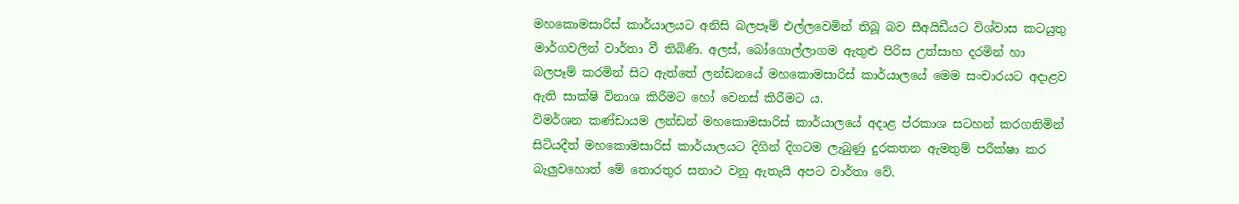මහකොමසාරිස් කාර්යාලයට අනිසි බලපෑම් එල්ලවෙමින් තිබූ බව සීඅයිඩීයට විශ්වාස කටයුතු මාර්ගවලින් වාර්තා වී තිබිණි. අලස්, බෝගොල්ලාගම ඇතුළු පිරිස උත්සාහ දරමින් හා බලපෑම් කරමින් සිට ඇත්තේ ලන්ඩනයේ මහකොමසාරිස් කාර්යාලයේ මෙම සංචාරයට අදාළව ඇති සාක්ෂි විනාශ කිරීමට හෝ වෙනස් කිරීමට ය.
විමර්ශන කණ්ඩායම ලන්ඩන් මහකොමසාරිස් කාර්යාලයේ අදාළ ප්රකාශ සටහන් කරගනිමින් සිටියදීත් මහකොමසාරිස් කාර්යාලයට දිගින් දිගටම ලැබුණු දුරකතන ඇමතුම් පරීක්ෂා කර බැලුවහොත් මේ තොරතුර සනාථ වනු ඇතැයි අපට වාර්තා වේ.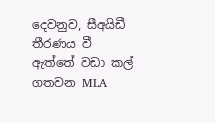දෙවනුව, සීඅයිඩී තීරණය වී ඇත්තේ වඩා කල් ගතවන MLA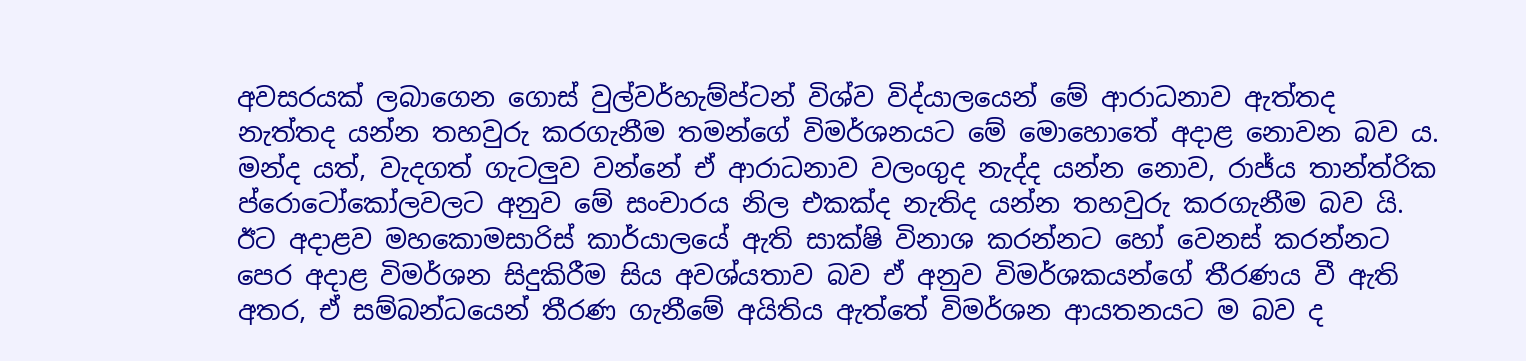අවසරයක් ලබාගෙන ගොස් වුල්වර්හැම්ප්ටන් විශ්ව විද්යාලයෙන් මේ ආරාධනාව ඇත්තද නැත්තද යන්න තහවුරු කරගැනීම තමන්ගේ විමර්ශනයට මේ මොහොතේ අදාළ නොවන බව ය. මන්ද යත්, වැදගත් ගැටලුව වන්නේ ඒ ආරාධනාව වලංගුද නැද්ද යන්න නොව, රාජ්ය තාන්ත්රික ප්රොටෝකෝලවලට අනුව මේ සංචාරය නිල එකක්ද නැතිද යන්න තහවුරු කරගැනීම බව යි. ඊට අදාළව මහකොමසාරිස් කාර්යාලයේ ඇති සාක්ෂි විනාශ කරන්නට හෝ වෙනස් කරන්නට පෙර අදාළ විමර්ශන සිදුකිරීම සිය අවශ්යතාව බව ඒ අනුව විමර්ශකයන්ගේ තීරණය වී ඇති අතර, ඒ සම්බන්ධයෙන් තීරණ ගැනීමේ අයිතිය ඇත්තේ විමර්ශන ආයතනයට ම බව ද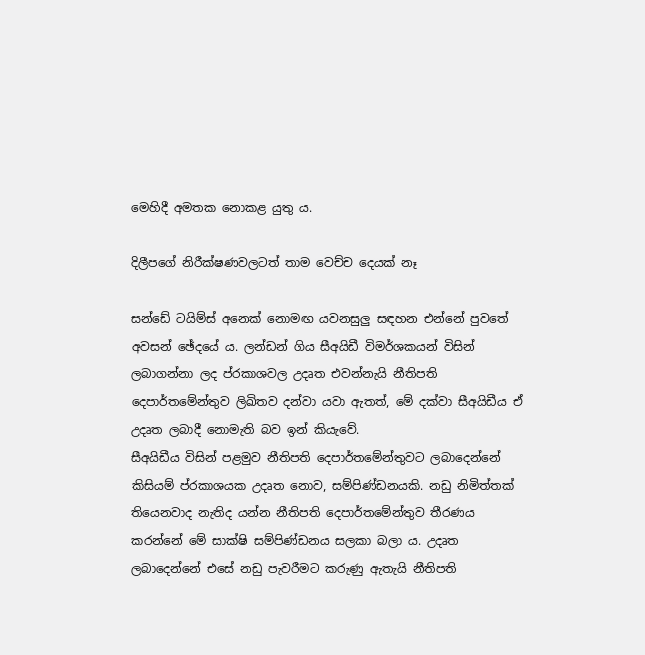මෙහිදී අමතක නොකළ යුතු ය.

දිලීපගේ නිරීක්ෂණවලටත් තාම වෙච්ච දෙයක් නෑ

සන්ඩේ ටයිම්ස් අනෙක් නොමඟ යවනසුලු සඳහන එන්නේ පුවතේ අවසන් ඡේදයේ ය. ලන්ඩන් ගිය සීඅයිඩී විමර්ශකයන් විසින් ලබාගන්නා ලද ප්රකාශවල උදෘත එවන්නැයි නීතිපති දෙපාර්තමේන්තුව ලිඛිතව දන්වා යවා ඇතත්, මේ දක්වා සීඅයිඩීය ඒ උදෘත ලබාදී නොමැති බව ඉන් කියැවේ.
සීඅයිඩීය විසින් පළමුව නීතිපති දෙපාර්තමේන්තුවට ලබාදෙන්නේ කිසියම් ප්රකාශයක උදෘත නොව, සම්පිණ්ඩනයකි. නඩු නිමිත්තක් තියෙනවාද නැතිද යන්න නීතිපති දෙපාර්තමේන්තුව තීරණය කරන්නේ මේ සාක්ෂි සම්පිණ්ඩනය සලකා බලා ය. උදෘත ලබාදෙන්නේ එසේ නඩු පැවරීමට කරුණු ඇතැයි නීතිපති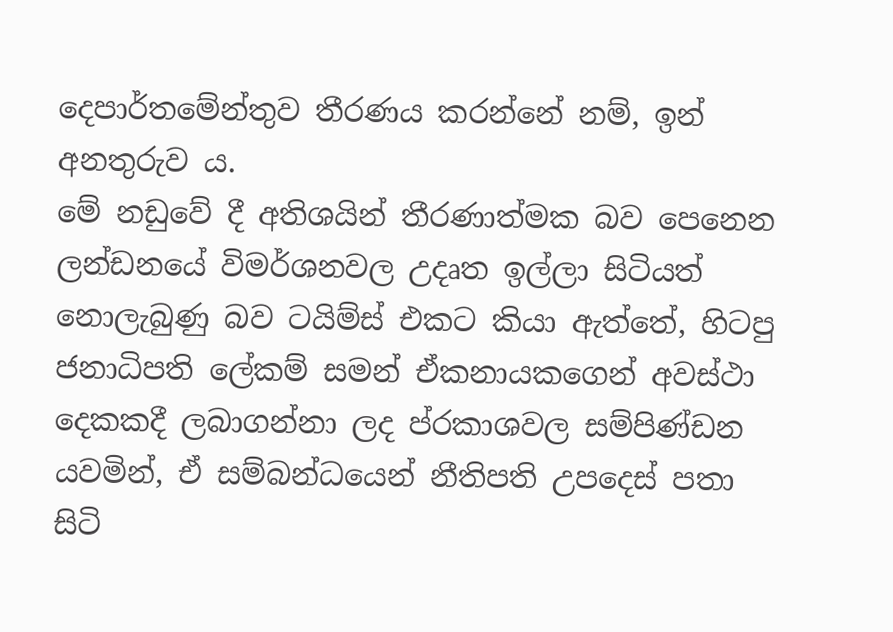දෙපාර්තමේන්තුව තීරණය කරන්නේ නම්, ඉන් අනතුරුව ය.
මේ නඩුවේ දී අතිශයින් තීරණාත්මක බව පෙනෙන ලන්ඩනයේ විමර්ශනවල උදෘත ඉල්ලා සිටියත් නොලැබුණු බව ටයිම්ස් එකට කියා ඇත්තේ, හිටපු ජනාධිපති ලේකම් සමන් ඒකනායකගෙන් අවස්ථා දෙකකදී ලබාගන්නා ලද ප්රකාශවල සම්පිණ්ඩන යවමින්, ඒ සම්බන්ධයෙන් නීතිපති උපදෙස් පතා සිටි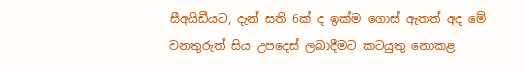සීඅයිඩීයට, දැන් සති 6ක් ද ඉක්ම ගොස් ඇතත් අද මේ වනතුරුත් සිය උපදෙස් ලබාදීමට කටයුතු නොකළ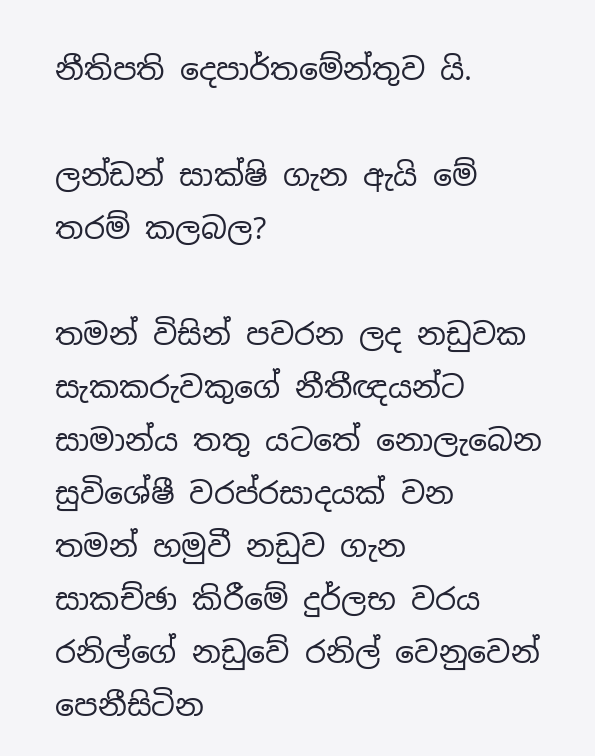නීතිපති දෙපාර්තමේන්තුව යි.

ලන්ඩන් සාක්ෂි ගැන ඇයි මේ තරම් කලබල?

තමන් විසින් පවරන ලද නඩුවක සැකකරුවකුගේ නීතීඥයන්ට සාමාන්ය තතු යටතේ නොලැබෙන සුවිශේෂී වරප්රසාදයක් වන තමන් හමුවී නඩුව ගැන සාකච්ඡා කිරීමේ දුර්ලභ වරය රනිල්ගේ නඩුවේ රනිල් වෙනුවෙන් පෙනීසිටින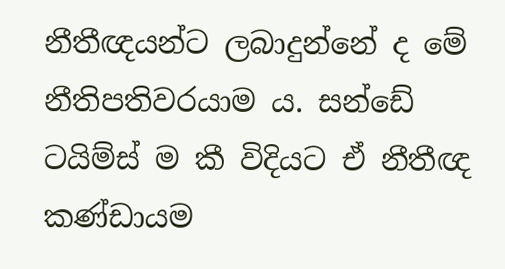නීතීඥයන්ට ලබාදුන්නේ ද මේ නීතිපතිවරයාම ය. සන්ඩේ ටයිම්ස් ම කී විදියට ඒ නීතීඥ කණ්ඩායම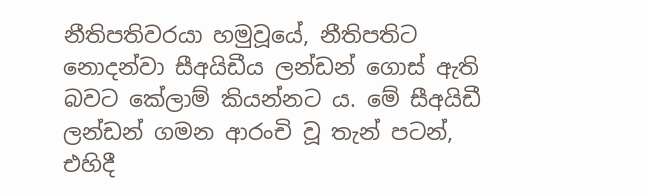නීතිපතිවරයා හමුවූයේ, නීතිපතිට නොදන්වා සීඅයිඩීය ලන්ඩන් ගොස් ඇති බවට කේලාම් කියන්නට ය. මේ සීඅයිඩී ලන්ඩන් ගමන ආරංචි වූ තැන් පටන්, එහිදී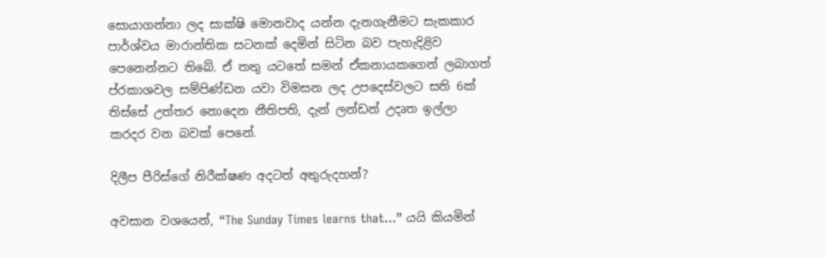සොයාගන්නා ලද සාක්ෂි මොනවාද යන්න දැනගැනීමට සැකකාර පාර්ශ්වය මාරාන්තික සටනක් දෙමින් සිටින බව පැහැදිළිව පෙනෙන්නට තිබේ. ඒ තතු යටතේ සමන් ඒකනායකගෙන් ලබාගත් ප්රකාශවල සම්පිණ්ඩන යවා විමසන ලද උපදෙස්වලට සති 6ක් තිස්සේ උත්තර නොදෙන නීතිපති, දැන් ලන්ඩන් උදෘත ඉල්ලා කරදර වන බවක් පෙනේ.

දිලීප පීරිස්ගේ නිරීක්ෂණ අදටත් අතුරුදහන්?

අවසාන වශයෙන්, “The Sunday Times learns that…” යයි කියමින්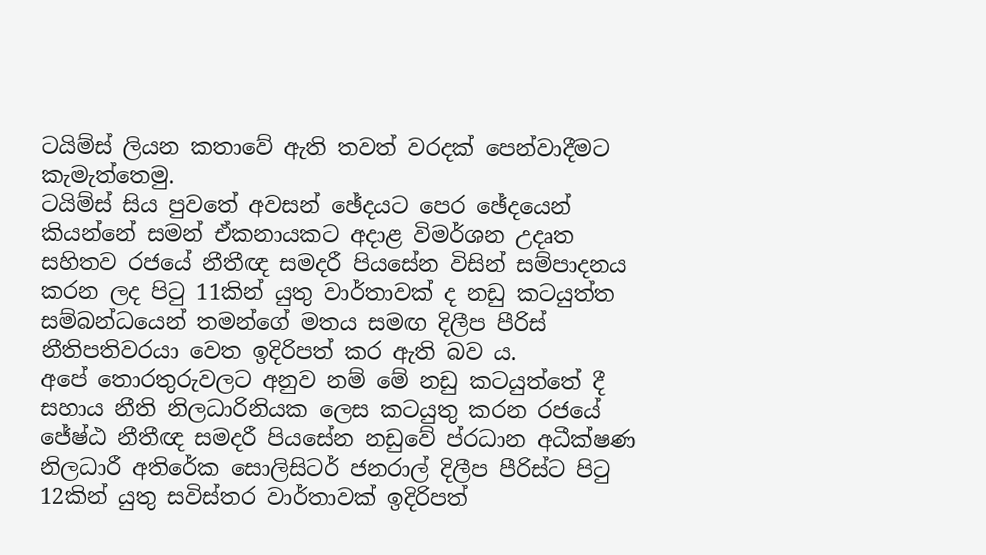ටයිම්ස් ලියන කතාවේ ඇති තවත් වරදක් පෙන්වාදීමට කැමැත්තෙමු.
ටයිම්ස් සිය පුවතේ අවසන් ඡේදයට පෙර ඡේදයෙන් කියන්නේ සමන් ඒකනායකට අදාළ විමර්ශන උදෘත සහිතව රජයේ නීතීඥ සමදරී පියසේන විසින් සම්පාදනය කරන ලද පිටු 11කින් යුතු වාර්තාවක් ද නඩු කටයුත්ත සම්බන්ධයෙන් තමන්ගේ මතය සමඟ දිලීප පීරිස් නීතිපතිවරයා වෙත ඉදිරිපත් කර ඇති බව ය.
අපේ තොරතුරුවලට අනුව නම් මේ නඩු කටයුත්තේ දී සහාය නීති නිලධාරිනියක ලෙස කටයුතු කරන රජයේ ජේෂ්ඨ නීතීඥ සමදරී පියසේන නඩුවේ ප්රධාන අධීක්ෂණ නිලධාරී අතිරේක සොලිසිටර් ජනරාල් දිලීප පීරිස්ට පිටු 12කින් යුතු සවිස්තර වාර්තාවක් ඉදිරිපත්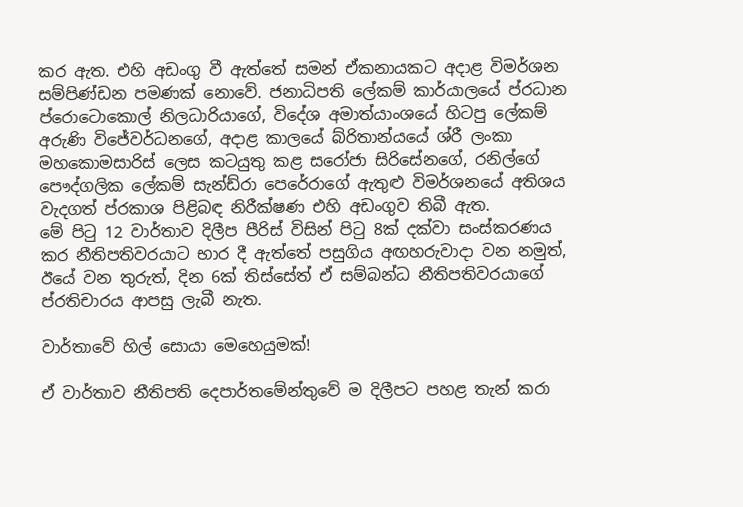කර ඇත. එහි අඩංගු වී ඇත්තේ සමන් ඒකනායකට අදාළ විමර්ශන සම්පිණ්ඩන පමණක් නොවේ. ජනාධිපති ලේකම් කාර්යාලයේ ප්රධාන ප්රොටොකොල් නිලධාරියාගේ, විදේශ අමාත්යාංශයේ හිටපු ලේකම් අරුණි විජේවර්ධනගේ, අදාළ කාලයේ බ්රිතාන්යයේ ශ්රී ලංකා මහකොමසාරිස් ලෙස කටයුතු කළ සරෝජා සිරිසේනගේ, රනිල්ගේ පෞද්ගලික ලේකම් සැන්ඩ්රා පෙරේරාගේ ඇතුළු විමර්ශනයේ අතිශය වැදගත් ප්රකාශ පිළිබඳ නිරීක්ෂණ එහි අඩංගුව තිබී ඇත.
මේ පිටු 12 වාර්තාව දිලීප පීරිස් විසින් පිටු 8ක් දක්වා සංස්කරණය කර නීතිපතිවරයාට භාර දී ඇත්තේ පසුගිය අඟහරුවාදා වන නමුත්, ඊයේ වන තුරුත්, දින 6ක් තිස්සේත් ඒ සම්බන්ධ නීතිපතිවරයාගේ ප්රතිචාරය ආපසු ලැබී නැත.

වාර්තාවේ හිල් සොයා මෙහෙයුමක්!

ඒ වාර්තාව නීතිපති දෙපාර්තමේන්තුවේ ම දිලීපට පහළ තැන් කරා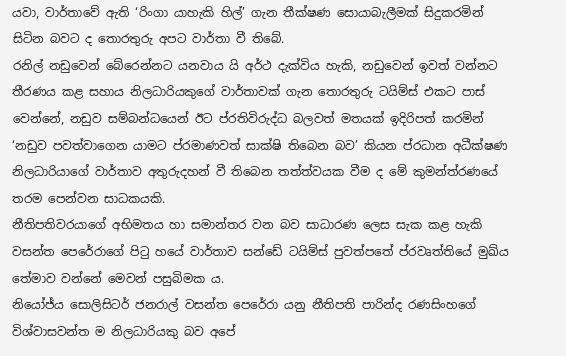යවා, වාර්තාවේ ඇති ‘රිංගා යාහැකි හිල්’ ගැන තීක්ෂණ සොයාබැලීමක් සිදුකරමින් සිටින බවට ද තොරතුරු අපට වාර්තා වී තිබේ.
රනිල් නඩුවෙන් බේරෙන්නට යනවාය යි අර්ථ දැක්විය හැකි, නඩුවෙන් ඉවත් වන්නට තීරණය කළ සහාය නිලධාරියකුගේ වාර්තාවක් ගැන තොරතුරු ටයිම්ස් එකට පාස් වෙන්නේ, නඩුව සම්බන්ධයෙන් ඊට ප්රතිවිරුද්ධ බලවත් මතයක් ඉදිරිපත් කරමින් ‘නඩුව පවත්වාගෙන යාමට ප්රමාණවත් සාක්ෂි තිබෙන බව’ කියන ප්රධාන අධීක්ෂණ නිලධාරියාගේ වාර්තාව අතුරුදහන් වී තිබෙන තත්ත්වයක වීම ද මේ කුමන්ත්රණයේ තරම පෙන්වන සාධකයකි.
නීතිපතිවරයාගේ අභිමතය හා සමාන්තර වන බව සාධාරණ ලෙස සැක කළ හැකි වසන්ත පෙරේරාගේ පිටු හයේ වාර්තාව සන්ඩේ ටයිම්ස් පුවත්පතේ ප්රවෘත්තියේ මුඛ්ය තේමාව වන්නේ මෙවන් පසුබිමක ය.
නියෝජ්ය සොලිසිටර් ජනරාල් වසන්ත පෙරේරා යනු නීතිපති පාරින්ද රණසිංහගේ විශ්වාසවන්ත ම නිලධාරියකු බව අපේ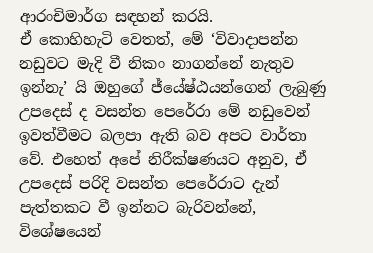ආරංචිමාර්ග සඳහන් කරයි.
ඒ කොහිහැටි වෙතත්, මේ ‘විවාදාපන්න නඩුවට මැදි වී නිකං නාගන්නේ නැතුව ඉන්නැ’ යි ඔහුගේ ජ්යේෂ්ඨයන්ගෙන් ලැබුණු උපදෙස් ද වසන්ත පෙරේරා මේ නඩුවෙන් ඉවත්වීමට බලපා ඇති බව අපට වාර්තා වේ. එහෙත් අපේ නිරීක්ෂණයට අනුව, ඒ උපදෙස් පරිදි වසන්ත පෙරේරාට දැන් පැත්තකට වී ඉන්නට බැරිවන්නේ, විශේෂයෙන්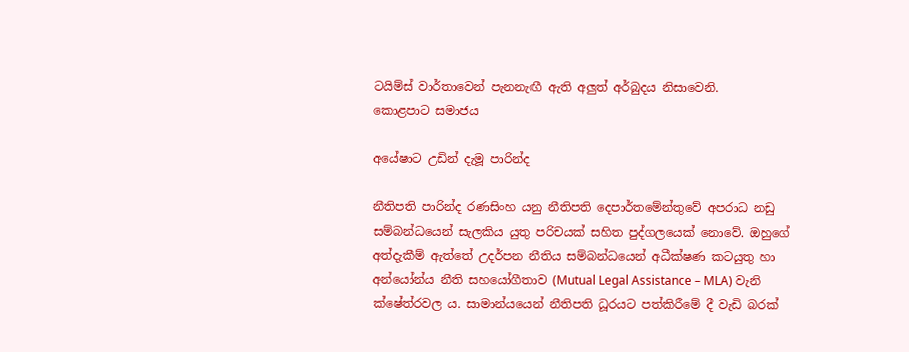ටයිම්ස් වාර්තාවෙන් පැනනැඟී ඇති අලුත් අර්බුදය නිසාවෙනි.
කොළපාට සමාජය

අයේෂාට උඩින් දැමූ පාරින්ද

නීතිපති පාරින්ද රණසිංහ යනු නීතිපති දෙපාර්තමේන්තුවේ අපරාධ නඩු සම්බන්ධයෙන් සැලකිය යුතු පරිචයක් සහිත පුද්ගලයෙක් නොවේ. ඔහුගේ අත්දැකීම් ඇත්තේ උදර්පන නීතිය සම්බන්ධයෙන් අධීක්ෂණ කටයුතු හා අන්යෝන්ය නීති සහයෝගීතාව (Mutual Legal Assistance – MLA) වැනි ක්ෂේත්රවල ය. සාමාන්යයෙන් නීතිපති ධූරයට පත්කිරීමේ දී වැඩි බරක්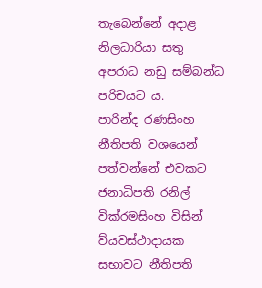තැබෙන්නේ අදාළ නිලධාරියා සතු අපරාධ නඩු සම්බන්ධ පරිචයට ය.
පාරින්ද රණසිංහ නීතිපති වශයෙන් පත්වන්නේ එවකට ජනාධිපති රනිල් වික්රමසිංහ විසින් ව්යවස්ථාදායක සභාවට නීතිපති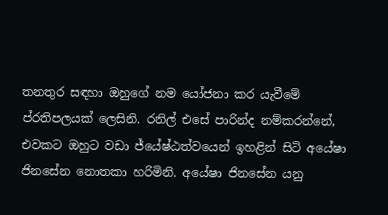තනතුර සඳහා ඔහුගේ නම යෝජනා කර යැවීමේ ප්රතිපලයක් ලෙසිනි. රනිල් එසේ පාරින්ද නම්කරන්නේ, එවකට ඔහුට වඩා ජ්යේෂ්ඨත්වයෙන් ඉහළින් සිටි අයේෂා ජිනසේන නොතකා හරිමිනි. අයේෂා ජිනසේන යනු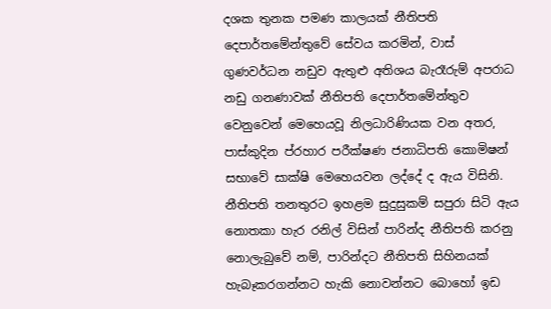දශක තුනක පමණ කාලයක් නීතිපති දෙපාර්තමේන්තුවේ සේවය කරමින්, වාස් ගුණවර්ධන නඩුව ඇතුළු අතිශය බැරෑරුම් අපරාධ නඩු ගනණාවක් නීතිපති දෙපාර්තමේන්තුව වෙනුවෙන් මෙහෙයවූ නිලධාරිණියක වන අතර, පාස්කුදින ප්රහාර පරීක්ෂණ ජනාධිපති කොමිෂන් සභාවේ සාක්ෂි මෙහෙයවන ලද්දේ ද ඇය විසිනි.
නීතිපති තනතුරට ඉහළම සුදුසුකම් සපුරා සිටි ඇය නොතකා හැර රනිල් විසින් පාරින්ද නීතිපති කරනු නොලැබුවේ නම්, පාරින්දට නීතිපති සිහිනයක් හැබෑකරගන්නට හැකි නොවන්නට බොහෝ ඉඩ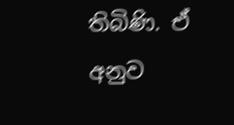තිබිණි. ඒ අනුව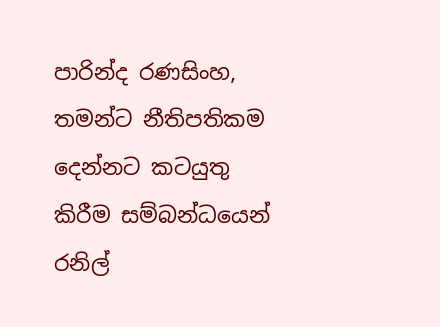පාරින්ද රණසිංහ, තමන්ට නීතිපතිකම දෙන්නට කටයුතු කිරීම සම්බන්ධයෙන් රනිල්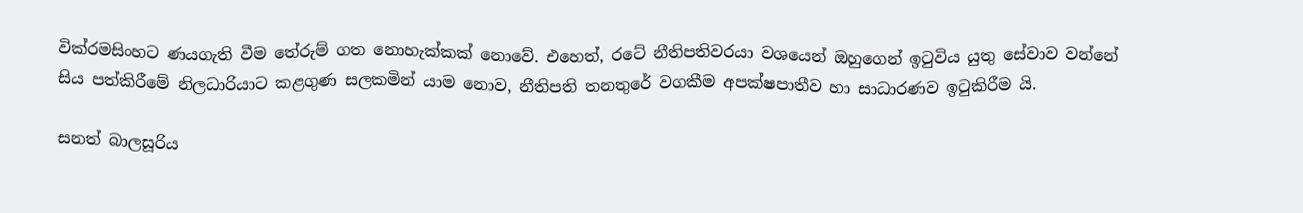වික්රමසිංහට ණයගැති වීම තේරුම් ගත නොහැක්කක් නොවේ. එහෙත්, රටේ නීතිපතිවරයා වශයෙන් ඔහුගෙන් ඉටුවිය යුතු සේවාව වන්නේ සිය පත්කිරීමේ නිලධාරියාට කළගුණ සලකමින් යාම නොව, නීතිපති තනතුරේ වගකීම අපක්ෂපාතීව හා සාධාරණව ඉටුකිරීම යි.

සනත් බාලසූරිය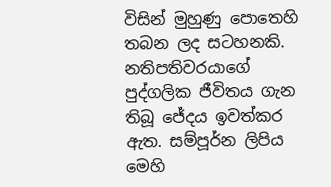විසින් මුහුණු පොතෙහි තබන ලද සටහනකි. නතිපතිවරයාගේ පුද්ගලික ජීවිතය ගැන තිබූ ජේදය ඉවත්කර ඇත. සම්පූර්න ලිපිය මෙහි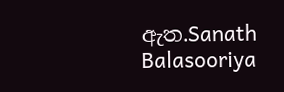ඇත.Sanath Balasooriya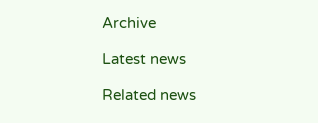Archive

Latest news

Related news